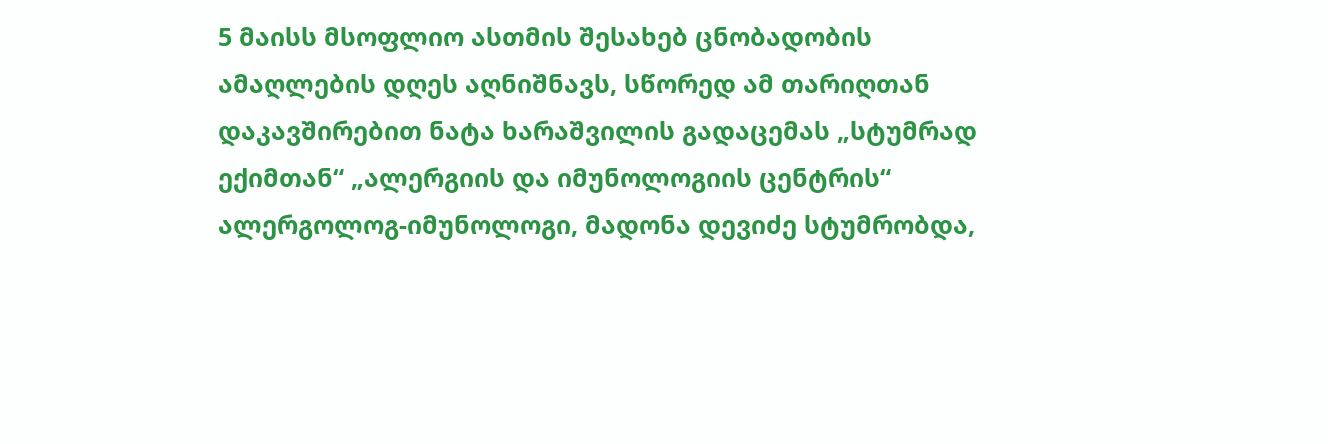5 მაისს მსოფლიო ასთმის შესახებ ცნობადობის ამაღლების დღეს აღნიშნავს, სწორედ ამ თარიღთან დაკავშირებით ნატა ხარაშვილის გადაცემას „სტუმრად ექიმთან“ „ალერგიის და იმუნოლოგიის ცენტრის“ ალერგოლოგ-იმუნოლოგი, მადონა დევიძე სტუმრობდა,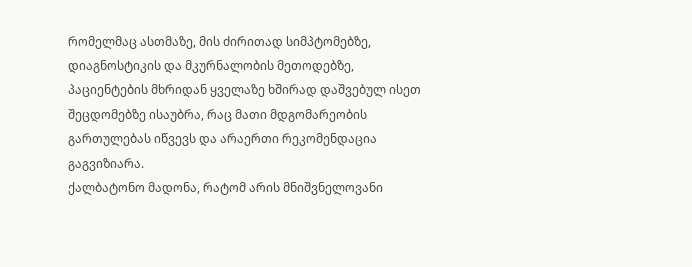რომელმაც ასთმაზე, მის ძირითად სიმპტომებზე, დიაგნოსტიკის და მკურნალობის მეთოდებზე, პაციენტების მხრიდან ყველაზე ხშირად დაშვებულ ისეთ შეცდომებზე ისაუბრა, რაც მათი მდგომარეობის გართულებას იწვევს და არაერთი რეკომენდაცია გაგვიზიარა.
ქალბატონო მადონა, რატომ არის მნიშვნელოვანი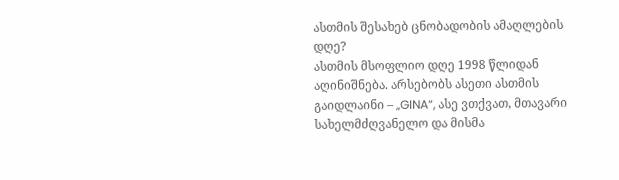ასთმის შესახებ ცნობადობის ამაღლების დღე?
ასთმის მსოფლიო დღე 1998 წლიდან აღინიშნება. არსებობს ასეთი ასთმის გაიდლაინი – „GINA“, ასე ვთქვათ, მთავარი სახელმძღვანელო და მისმა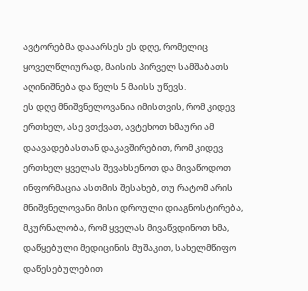ავტორებმა დააარსეს ეს დღე, რომელიც ყოველწლიურად, მაისის პირველ სამშაბათს აღინიშნება და წელს 5 მაისს უწევს.
ეს დღე მნიშვნელოვანია იმისთვის, რომ კიდევ ერთხელ, ასე ვთქვათ, ავტეხოთ ხმაური ამ დაავადებასთან დაკავშირებით, რომ კიდევ ერთხელ ყველას შევახსენოთ და მივაწოდოთ ინფორმაცია ასთმის შესახებ, თუ რატომ არის მნიშვნელოვანი მისი დროული დიაგნოსტირება, მკურნალობა, რომ ყველას მივაწვდინოთ ხმა, დაწყებული მედიცინის მუშაკით, სახელმწიფო დაწესებულებით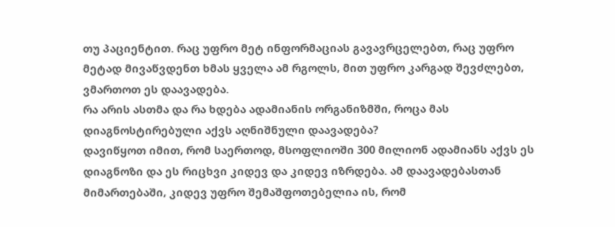თუ პაციენტით. რაც უფრო მეტ ინფორმაციას გავავრცელებთ, რაც უფრო მეტად მივაწვდენთ ხმას ყველა ამ რგოლს, მით უფრო კარგად შევძლებთ, ვმართოთ ეს დაავადება.
რა არის ასთმა და რა ხდება ადამიანის ორგანიზმში, როცა მას დიაგნოსტირებული აქვს აღნიშნული დაავადება?
დავიწყოთ იმით, რომ საერთოდ, მსოფლიოში 300 მილიონ ადამიანს აქვს ეს დიაგნოზი და ეს რიცხვი კიდევ და კიდევ იზრდება. ამ დაავადებასთან მიმართებაში, კიდევ უფრო შემაშფოთებელია ის, რომ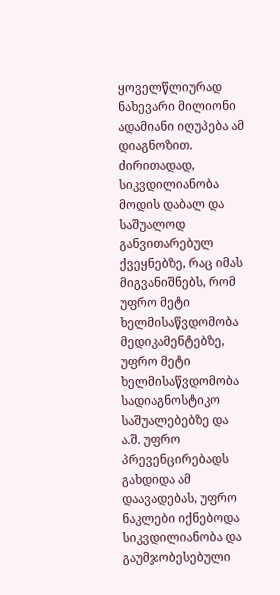ყოველწლიურად ნახევარი მილიონი ადამიანი იღუპება ამ დიაგნოზით. ძირითადად, სიკვდილიანობა მოდის დაბალ და საშუალოდ განვითარებულ ქვეყნებზე, რაც იმას მიგვანიშნებს, რომ უფრო მეტი ხელმისაწვდომობა მედიკამენტებზე, უფრო მეტი ხელმისაწვდომობა სადიაგნოსტიკო საშუალებებზე და ა.შ. უფრო პრევენცირებადს გახდიდა ამ დაავადებას, უფრო ნაკლები იქნებოდა სიკვდილიანობა და გაუმჯობესებული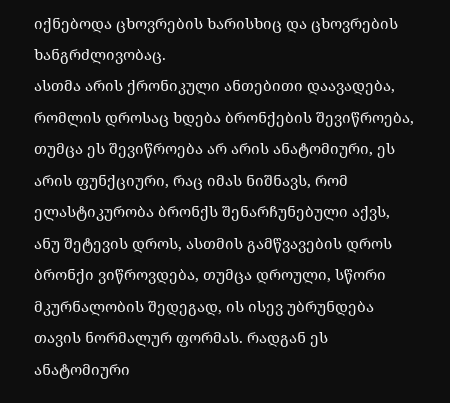იქნებოდა ცხოვრების ხარისხიც და ცხოვრების ხანგრძლივობაც.
ასთმა არის ქრონიკული ანთებითი დაავადება, რომლის დროსაც ხდება ბრონქების შევიწროება, თუმცა ეს შევიწროება არ არის ანატომიური, ეს არის ფუნქციური, რაც იმას ნიშნავს, რომ ელასტიკურობა ბრონქს შენარჩუნებული აქვს, ანუ შეტევის დროს, ასთმის გამწვავების დროს ბრონქი ვიწროვდება, თუმცა დროული, სწორი მკურნალობის შედეგად, ის ისევ უბრუნდება თავის ნორმალურ ფორმას. რადგან ეს ანატომიური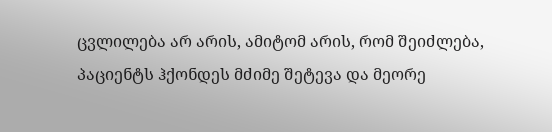ცვლილება არ არის, ამიტომ არის, რომ შეიძლება, პაციენტს ჰქონდეს მძიმე შეტევა და მეორე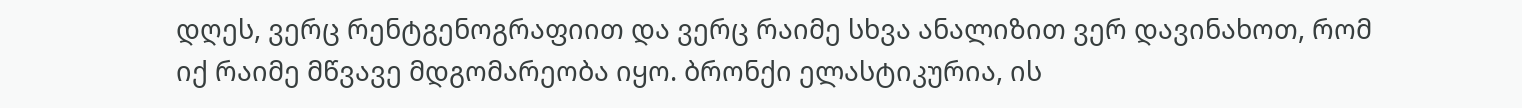დღეს, ვერც რენტგენოგრაფიით და ვერც რაიმე სხვა ანალიზით ვერ დავინახოთ, რომ იქ რაიმე მწვავე მდგომარეობა იყო. ბრონქი ელასტიკურია, ის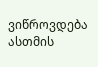ვიწროვდება ასთმის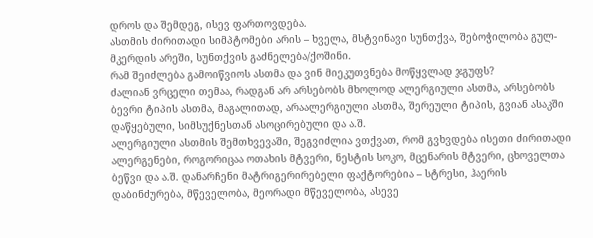დროს და შემდეგ, ისევ ფართოვდება.
ასთმის ძირითადი სიმპტომები არის – ხველა, მსტვინავი სუნთქვა, შებოჭილობა გულ-მკერდის არეში, სუნთქვის გაძნელება/ქოშინი.
რამ შეიძლება გამოიწვიოს ასთმა და ვინ მიეკუთვნება მოწყვლად ჯგუფს?
ძალიან ვრცელი თემაა, რადგან არ არსებობს მხოლოდ ალერგიული ასთმა, არსებობს ბევრი ტიპის ასთმა, მაგალითად, არაალერგიული ასთმა, შერეული ტიპის, გვიან ასაკში დაწყებული, სიმსუქნესთან ასოცირებული და ა.შ.
ალერგიული ასთმის შემთხვევაში, შეგვიძლია ვთქვათ, რომ გვხვდება ისეთი ძირითადი ალერგენები, როგორიცაა ოთახის მტვერი, ნესტის სოკო, მცენარის მტვერი, ცხოველთა ბეწვი და ა.შ. დანარჩენი მატრიგერირებელი ფაქტორებია – სტრესი, ჰაერის დაბინძურება, მწეველობა, მეორადი მწეველობა, ასევე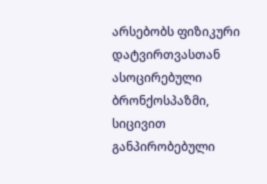არსებობს ფიზიკური დატვირთვასთან ასოცირებული ბრონქოსპაზმი, სიცივით განპირობებული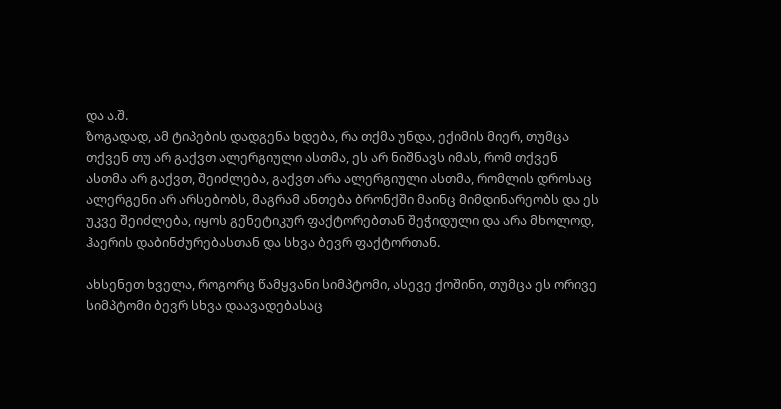და ა.შ.
ზოგადად, ამ ტიპების დადგენა ხდება, რა თქმა უნდა, ექიმის მიერ, თუმცა თქვენ თუ არ გაქვთ ალერგიული ასთმა, ეს არ ნიშნავს იმას, რომ თქვენ ასთმა არ გაქვთ, შეიძლება, გაქვთ არა ალერგიული ასთმა, რომლის დროსაც ალერგენი არ არსებობს, მაგრამ ანთება ბრონქში მაინც მიმდინარეობს და ეს უკვე შეიძლება, იყოს გენეტიკურ ფაქტორებთან შეჭიდული და არა მხოლოდ, ჰაერის დაბინძურებასთან და სხვა ბევრ ფაქტორთან.

ახსენეთ ხველა, როგორც წამყვანი სიმპტომი, ასევე ქოშინი, თუმცა ეს ორივე სიმპტომი ბევრ სხვა დაავადებასაც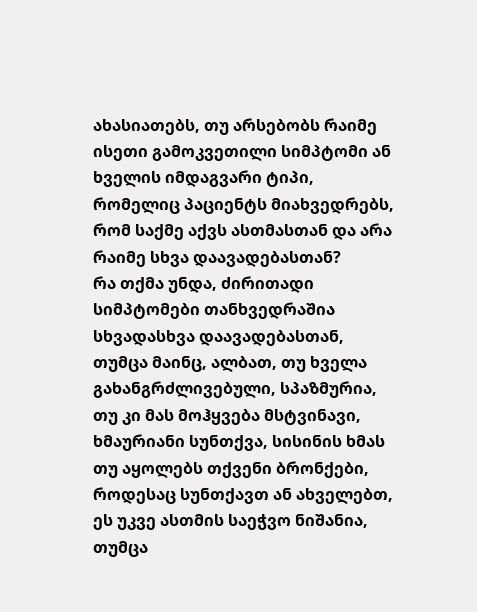ახასიათებს, თუ არსებობს რაიმე ისეთი გამოკვეთილი სიმპტომი ან ხველის იმდაგვარი ტიპი, რომელიც პაციენტს მიახვედრებს, რომ საქმე აქვს ასთმასთან და არა რაიმე სხვა დაავადებასთან?
რა თქმა უნდა, ძირითადი სიმპტომები თანხვედრაშია სხვადასხვა დაავადებასთან, თუმცა მაინც, ალბათ, თუ ხველა გახანგრძლივებული, სპაზმურია, თუ კი მას მოჰყვება მსტვინავი, ხმაურიანი სუნთქვა, სისინის ხმას თუ აყოლებს თქვენი ბრონქები, როდესაც სუნთქავთ ან ახველებთ, ეს უკვე ასთმის საეჭვო ნიშანია, თუმცა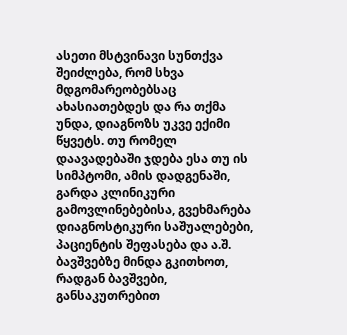ასეთი მსტვინავი სუნთქვა შეიძლება, რომ სხვა მდგომარეობებსაც ახასიათებდეს და რა თქმა უნდა, დიაგნოზს უკვე ექიმი წყვეტს. თუ რომელ დაავადებაში ჯდება ესა თუ ის სიმპტომი, ამის დადგენაში, გარდა კლინიკური გამოვლინებებისა, გვეხმარება დიაგნოსტიკური საშუალებები, პაციენტის შეფასება და ა.შ.
ბავშვებზე მინდა გკითხოთ, რადგან ბავშვები, განსაკუთრებით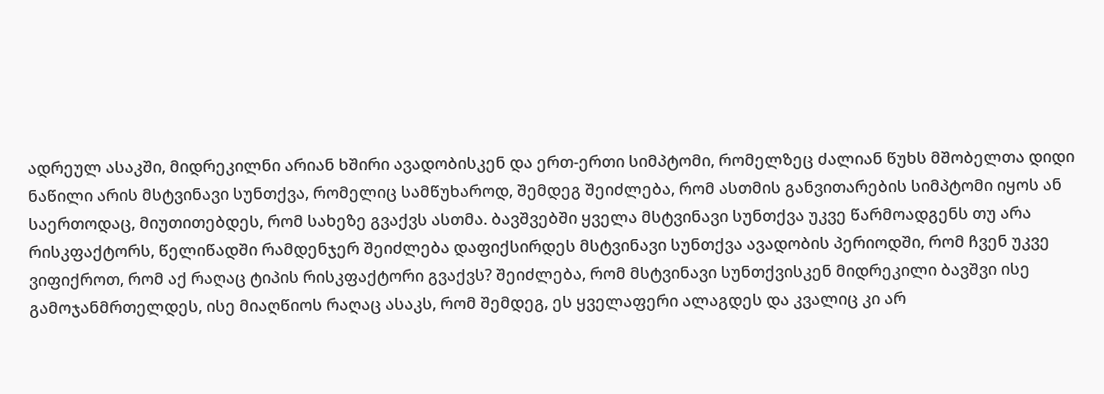ადრეულ ასაკში, მიდრეკილნი არიან ხშირი ავადობისკენ და ერთ-ერთი სიმპტომი, რომელზეც ძალიან წუხს მშობელთა დიდი ნაწილი არის მსტვინავი სუნთქვა, რომელიც სამწუხაროდ, შემდეგ შეიძლება, რომ ასთმის განვითარების სიმპტომი იყოს ან საერთოდაც, მიუთითებდეს, რომ სახეზე გვაქვს ასთმა. ბავშვებში ყველა მსტვინავი სუნთქვა უკვე წარმოადგენს თუ არა რისკფაქტორს, წელიწადში რამდენჯერ შეიძლება დაფიქსირდეს მსტვინავი სუნთქვა ავადობის პერიოდში, რომ ჩვენ უკვე ვიფიქროთ, რომ აქ რაღაც ტიპის რისკფაქტორი გვაქვს? შეიძლება, რომ მსტვინავი სუნთქვისკენ მიდრეკილი ბავშვი ისე გამოჯანმრთელდეს, ისე მიაღწიოს რაღაც ასაკს, რომ შემდეგ, ეს ყველაფერი ალაგდეს და კვალიც კი არ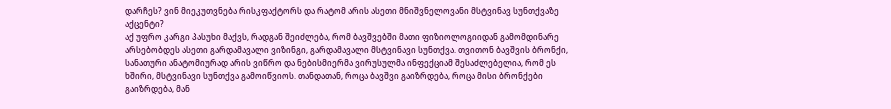დარჩეს? ვინ მიეკუთვნება რისკფაქტორს და რატომ არის ასეთი მნიშვნელოვანი მსტვინავ სუნთქვაზე აქცენტი?
აქ უფრო კარგი პასუხი მაქვს, რადგან შეიძლება, რომ ბავშვებში მათი ფიზიოლოგიიდან გამომდინარე არსებობდეს ასეთი გარდამავალი ვიზინგი, გარდამავალი მსტვინავი სუნთქვა. თვითონ ბავშვის ბრონქი, სანათური ანატომიურად არის ვიწრო და ნებისმიერმა ვირუსულმა ინფექციამ შესაძლებელია, რომ ეს ხშირი, მსტვინავი სუნთქვა გამოიწვიოს. თანდათან, როცა ბავშვი გაიზრდება, როცა მისი ბრონქები გაიზრდება, მან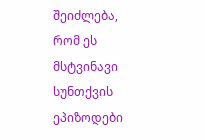შეიძლება, რომ ეს მსტვინავი სუნთქვის ეპიზოდები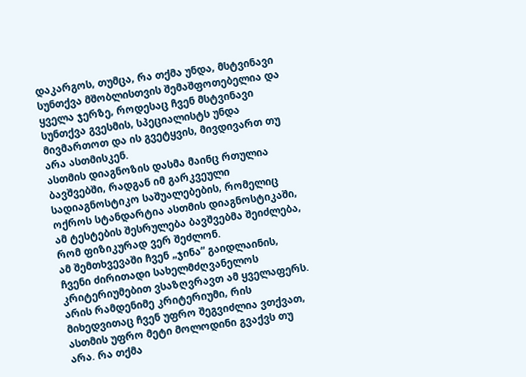დაკარგოს, თუმცა, რა თქმა უნდა, მსტვინავი სუნთქვა მშობლისთვის შემაშფოთებელია და ყველა ჯერზე, როდესაც ჩვენ მსტვინავი სუნთქვა გვესმის, სპეციალისტს უნდა მივმართოთ და ის გვეტყვის, მივდივართ თუ არა ასთმისკენ.
ასთმის დიაგნოზის დასმა მაინც რთულია ბავშვებში, რადგან იმ გარკვეული სადიაგნოსტიკო საშუალებების, რომელიც ოქროს სტანდარტია ასთმის დიაგნოსტიკაში, ამ ტესტების შესრულება ბავშვებმა შეიძლება, რომ ფიზიკურად ვერ შეძლონ.
ამ შემთხვევაში ჩვენ „ჯინა“ გაიდლაინის, ჩვენი ძირითადი სახელმძღვანელოს კრიტერიუმებით ვსაზღვრავთ ამ ყველაფერს. არის რამდენიმე კრიტერიუმი, რის მიხედვითაც ჩვენ უფრო შეგვიძლია ვთქვათ, ასთმის უფრო მეტი მოლოდინი გვაქვს თუ არა. რა თქმა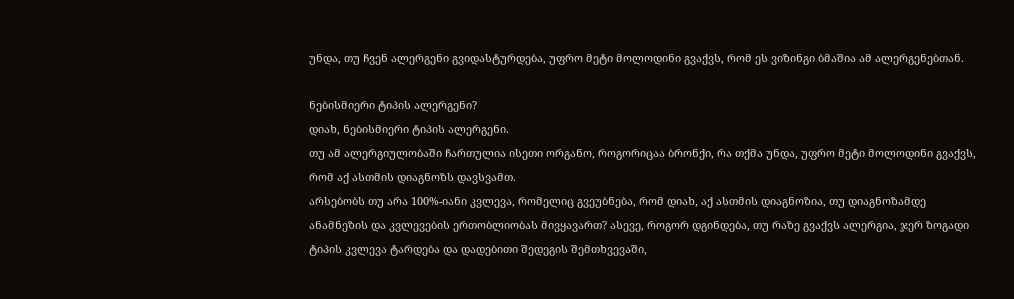უნდა, თუ ჩვენ ალერგენი გვიდასტურდება, უფრო მეტი მოლოდინი გვაქვს, რომ ეს ვიზინგი ბმაშია ამ ალერგენებთან.

ნებისმიერი ტიპის ალერგენი?
დიახ, ნებისმიერი ტიპის ალერგენი.
თუ ამ ალერგიულობაში ჩართულია ისეთი ორგანო, როგორიცაა ბრონქი, რა თქმა უნდა, უფრო მეტი მოლოდინი გვაქვს, რომ აქ ასთმის დიაგნოზს დავსვამთ.
არსებობს თუ არა 100%-იანი კვლევა, რომელიც გვეუბნება, რომ დიახ, აქ ასთმის დიაგნოზია, თუ დიაგნოზამდე ანამნეზის და კვლევების ერთობლიობას მივყავართ? ასევე, როგორ დგინდება, თუ რაზე გვაქვს ალერგია, ჯერ ზოგადი ტიპის კვლევა ტარდება და დადებითი შედეგის შემთხვევაში,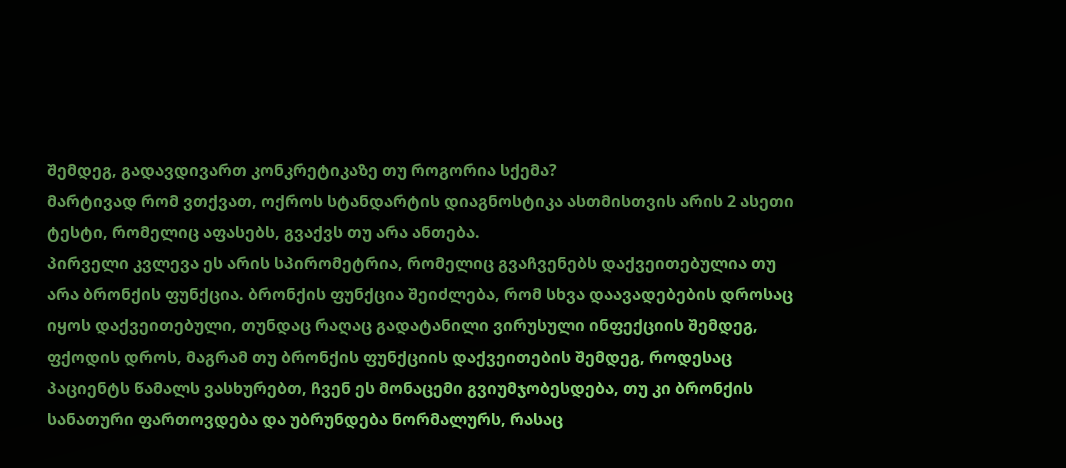შემდეგ, გადავდივართ კონკრეტიკაზე თუ როგორია სქემა?
მარტივად რომ ვთქვათ, ოქროს სტანდარტის დიაგნოსტიკა ასთმისთვის არის 2 ასეთი ტესტი, რომელიც აფასებს, გვაქვს თუ არა ანთება.
პირველი კვლევა ეს არის სპირომეტრია, რომელიც გვაჩვენებს დაქვეითებულია თუ არა ბრონქის ფუნქცია. ბრონქის ფუნქცია შეიძლება, რომ სხვა დაავადებების დროსაც იყოს დაქვეითებული, თუნდაც რაღაც გადატანილი ვირუსული ინფექციის შემდეგ, ფქოდის დროს, მაგრამ თუ ბრონქის ფუნქციის დაქვეითების შემდეგ, როდესაც პაციენტს წამალს ვასხურებთ, ჩვენ ეს მონაცემი გვიუმჯობესდება, თუ კი ბრონქის სანათური ფართოვდება და უბრუნდება ნორმალურს, რასაც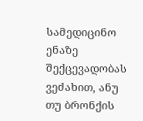სამედიცინო ენაზე შექცევადობას ვეძახით, ანუ თუ ბრონქის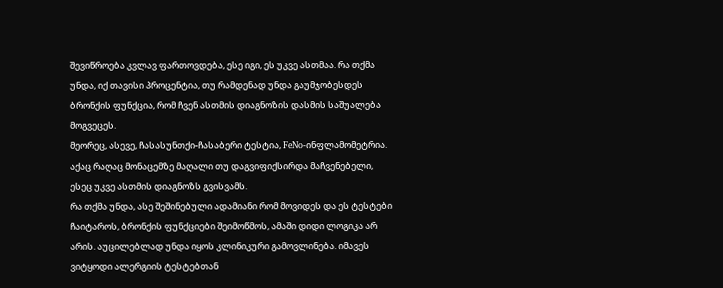შევიწროება კვლავ ფართოვდება, ესე იგი, ეს უკვე ასთმაა. რა თქმა უნდა, იქ თავისი პროცენტია, თუ რამდენად უნდა გაუმჯობესდეს ბრონქის ფუნქცია, რომ ჩვენ ასთმის დიაგნოზის დასმის საშუალება მოგვეცეს.
მეორეც, ასევე, ჩასასუნთქი-ჩასაბერი ტესტია, FeNo-ინფლამომეტრია. აქაც რაღაც მონაცემზე მაღალი თუ დაგვიფიქსირდა მაჩვენებელი, ესეც უკვე ასთმის დიაგნოზს გვისვამს.
რა თქმა უნდა, ასე შეშინებული ადამიანი რომ მოვიდეს და ეს ტესტები ჩაიტაროს, ბრონქის ფუნქციები შეიმოწმოს, ამაში დიდი ლოგიკა არ არის. აუცილებლად უნდა იყოს კლინიკური გამოვლინება. იმავეს ვიტყოდი ალერგიის ტესტებთან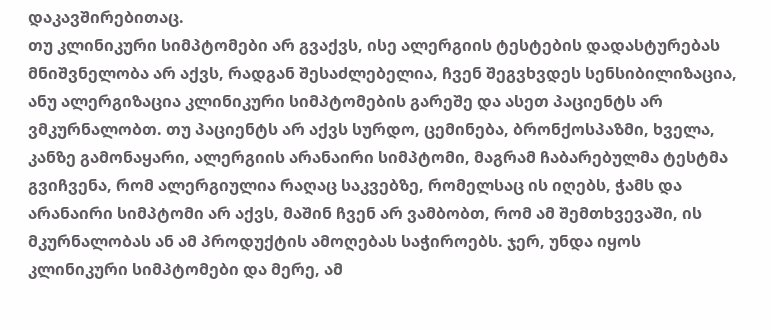დაკავშირებითაც.
თუ კლინიკური სიმპტომები არ გვაქვს, ისე ალერგიის ტესტების დადასტურებას მნიშვნელობა არ აქვს, რადგან შესაძლებელია, ჩვენ შეგვხვდეს სენსიბილიზაცია, ანუ ალერგიზაცია კლინიკური სიმპტომების გარეშე და ასეთ პაციენტს არ ვმკურნალობთ. თუ პაციენტს არ აქვს სურდო, ცემინება, ბრონქოსპაზმი, ხველა, კანზე გამონაყარი, ალერგიის არანაირი სიმპტომი, მაგრამ ჩაბარებულმა ტესტმა გვიჩვენა, რომ ალერგიულია რაღაც საკვებზე, რომელსაც ის იღებს, ჭამს და არანაირი სიმპტომი არ აქვს, მაშინ ჩვენ არ ვამბობთ, რომ ამ შემთხვევაში, ის მკურნალობას ან ამ პროდუქტის ამოღებას საჭიროებს. ჯერ, უნდა იყოს კლინიკური სიმპტომები და მერე, ამ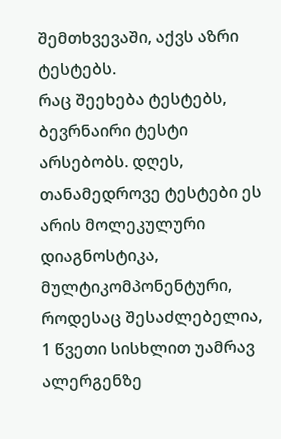შემთხვევაში, აქვს აზრი ტესტებს.
რაც შეეხება ტესტებს, ბევრნაირი ტესტი არსებობს. დღეს, თანამედროვე ტესტები ეს არის მოლეკულური დიაგნოსტიკა, მულტიკომპონენტური, როდესაც შესაძლებელია, 1 წვეთი სისხლით უამრავ ალერგენზე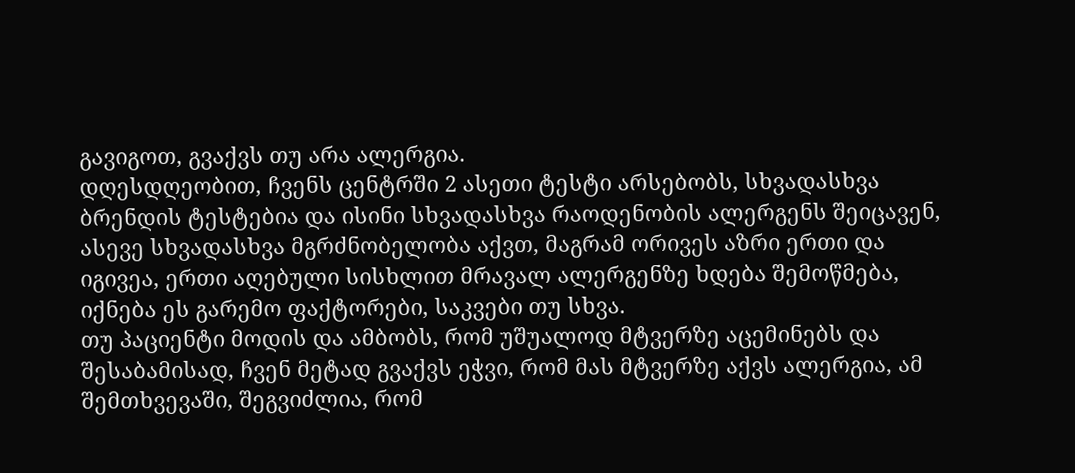გავიგოთ, გვაქვს თუ არა ალერგია.
დღესდღეობით, ჩვენს ცენტრში 2 ასეთი ტესტი არსებობს, სხვადასხვა ბრენდის ტესტებია და ისინი სხვადასხვა რაოდენობის ალერგენს შეიცავენ, ასევე სხვადასხვა მგრძნობელობა აქვთ, მაგრამ ორივეს აზრი ერთი და იგივეა, ერთი აღებული სისხლით მრავალ ალერგენზე ხდება შემოწმება, იქნება ეს გარემო ფაქტორები, საკვები თუ სხვა.
თუ პაციენტი მოდის და ამბობს, რომ უშუალოდ მტვერზე აცემინებს და შესაბამისად, ჩვენ მეტად გვაქვს ეჭვი, რომ მას მტვერზე აქვს ალერგია, ამ შემთხვევაში, შეგვიძლია, რომ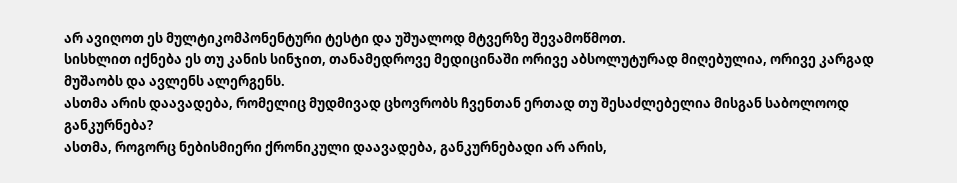არ ავიღოთ ეს მულტიკომპონენტური ტესტი და უშუალოდ მტვერზე შევამოწმოთ.
სისხლით იქნება ეს თუ კანის სინჯით, თანამედროვე მედიცინაში ორივე აბსოლუტურად მიღებულია, ორივე კარგად მუშაობს და ავლენს ალერგენს.
ასთმა არის დაავადება, რომელიც მუდმივად ცხოვრობს ჩვენთან ერთად თუ შესაძლებელია მისგან საბოლოოდ განკურნება?
ასთმა, როგორც ნებისმიერი ქრონიკული დაავადება, განკურნებადი არ არის,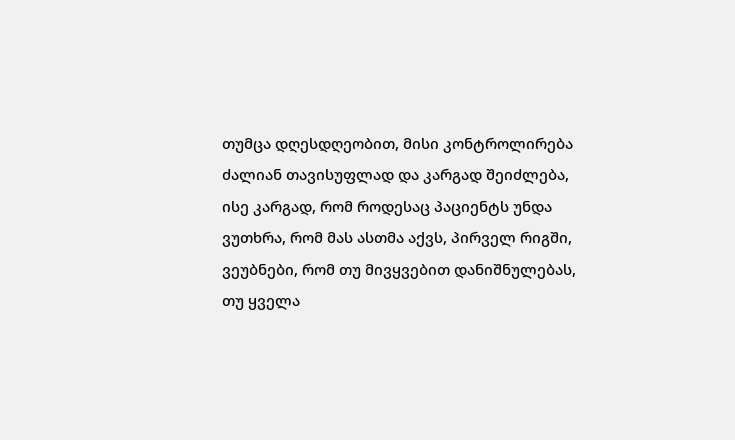თუმცა დღესდღეობით, მისი კონტროლირება ძალიან თავისუფლად და კარგად შეიძლება, ისე კარგად, რომ როდესაც პაციენტს უნდა ვუთხრა, რომ მას ასთმა აქვს, პირველ რიგში, ვეუბნები, რომ თუ მივყვებით დანიშნულებას, თუ ყველა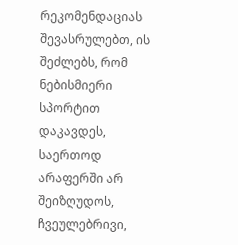რეკომენდაციას შევასრულებთ, ის შეძლებს, რომ ნებისმიერი სპორტით დაკავდეს, საერთოდ არაფერში არ შეიზღუდოს, ჩვეულებრივი,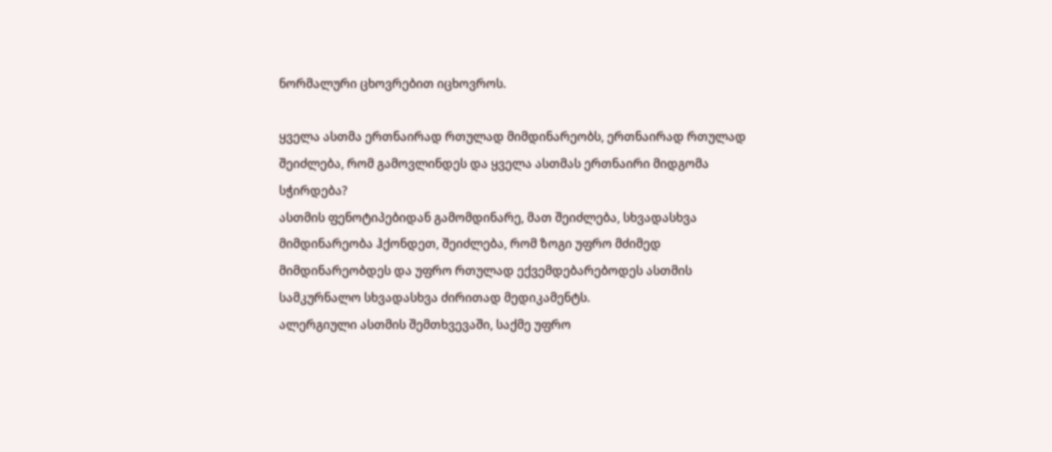ნორმალური ცხოვრებით იცხოვროს.

ყველა ასთმა ერთნაირად რთულად მიმდინარეობს, ერთნაირად რთულად შეიძლება, რომ გამოვლინდეს და ყველა ასთმას ერთნაირი მიდგომა სჭირდება?
ასთმის ფენოტიპებიდან გამომდინარე, მათ შეიძლება, სხვადასხვა მიმდინარეობა ჰქონდეთ, შეიძლება, რომ ზოგი უფრო მძიმედ მიმდინარეობდეს და უფრო რთულად ექვემდებარებოდეს ასთმის სამკურნალო სხვადასხვა ძირითად მედიკამენტს.
ალერგიული ასთმის შემთხვევაში, საქმე უფრო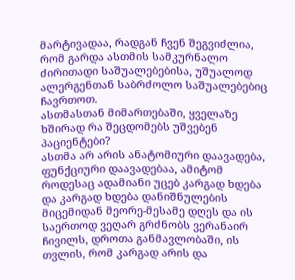მარტივადაა, რადგან ჩვენ შეგვიძლია, რომ გარდა ასთმის სამკურნალო ძირითადი საშუალებებისა, უშუალოდ ალერგენთან საბრძოლო საშუალებებიც ჩავრთოთ.
ასთმასთან მიმართებაში, ყველაზე ხშირად რა შეცდომებს უშვებენ პაციენტები?
ასთმა არ არის ანატომიური დაავადება, ფუნქციური დაავადებაა, ამიტომ როდესაც ადამიანი უცებ კარგად ხდება და კარგად ხდება დანიშნულების მიცემიდან მეორე-მესამე დღეს და ის საერთოდ ვეღარ გრძნობს ვერანაირ ჩივილს, დროთა განმავლობაში, ის თვლის, რომ კარგად არის და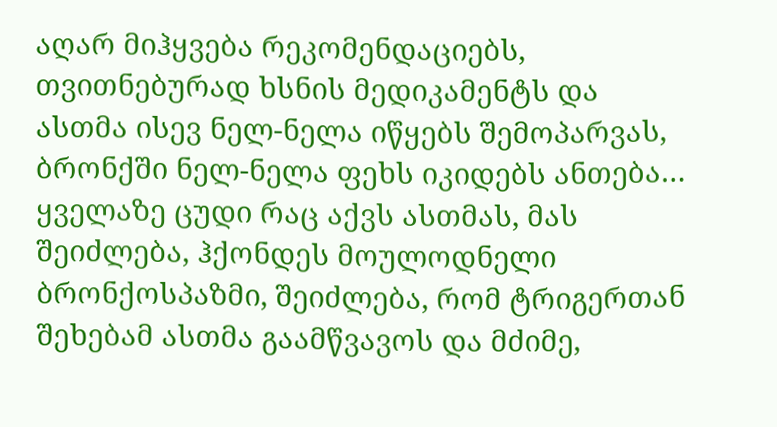აღარ მიჰყვება რეკომენდაციებს, თვითნებურად ხსნის მედიკამენტს და ასთმა ისევ ნელ-ნელა იწყებს შემოპარვას, ბრონქში ნელ-ნელა ფეხს იკიდებს ანთება… ყველაზე ცუდი რაც აქვს ასთმას, მას შეიძლება, ჰქონდეს მოულოდნელი ბრონქოსპაზმი, შეიძლება, რომ ტრიგერთან შეხებამ ასთმა გაამწვავოს და მძიმე,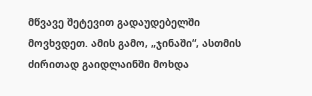მწვავე შეტევით გადაუდებელში მოვხვდეთ. ამის გამო, „ჯინაში“, ასთმის ძირითად გაიდლაინში მოხდა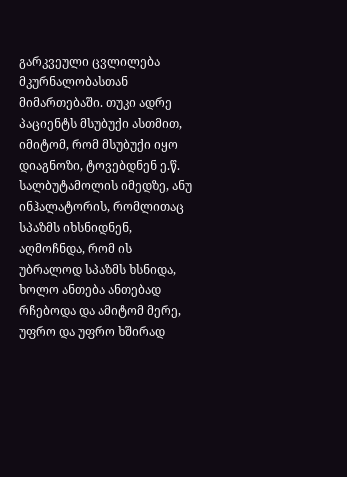გარკვეული ცვლილება მკურნალობასთან მიმართებაში. თუკი ადრე პაციენტს მსუბუქი ასთმით, იმიტომ, რომ მსუბუქი იყო დიაგნოზი, ტოვებდნენ ე.წ. სალბუტამოლის იმედზე, ანუ ინჰალატორის, რომლითაც სპაზმს იხსნიდნენ, აღმოჩნდა, რომ ის უბრალოდ სპაზმს ხსნიდა, ხოლო ანთება ანთებად რჩებოდა და ამიტომ მერე, უფრო და უფრო ხშირად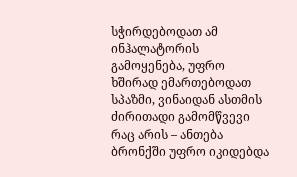სჭირდებოდათ ამ ინჰალატორის გამოყენება, უფრო ხშირად ემართებოდათ სპაზმი, ვინაიდან ასთმის ძირითადი გამომწვევი რაც არის – ანთება ბრონქში უფრო იკიდებდა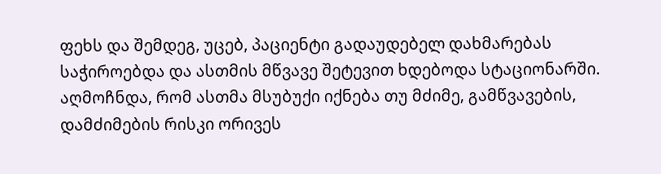ფეხს და შემდეგ, უცებ, პაციენტი გადაუდებელ დახმარებას საჭიროებდა და ასთმის მწვავე შეტევით ხდებოდა სტაციონარში.
აღმოჩნდა, რომ ასთმა მსუბუქი იქნება თუ მძიმე, გამწვავების, დამძიმების რისკი ორივეს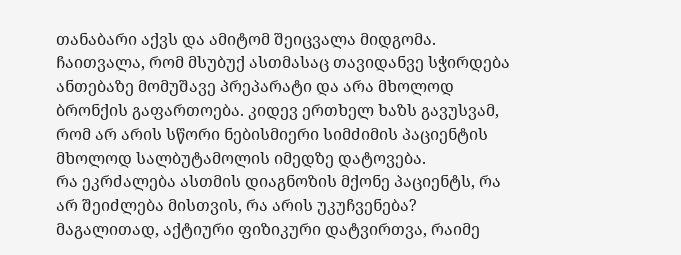თანაბარი აქვს და ამიტომ შეიცვალა მიდგომა. ჩაითვალა, რომ მსუბუქ ასთმასაც თავიდანვე სჭირდება ანთებაზე მომუშავე პრეპარატი და არა მხოლოდ ბრონქის გაფართოება. კიდევ ერთხელ ხაზს გავუსვამ, რომ არ არის სწორი ნებისმიერი სიმძიმის პაციენტის მხოლოდ სალბუტამოლის იმედზე დატოვება.
რა ეკრძალება ასთმის დიაგნოზის მქონე პაციენტს, რა არ შეიძლება მისთვის, რა არის უკუჩვენება? მაგალითად, აქტიური ფიზიკური დატვირთვა, რაიმე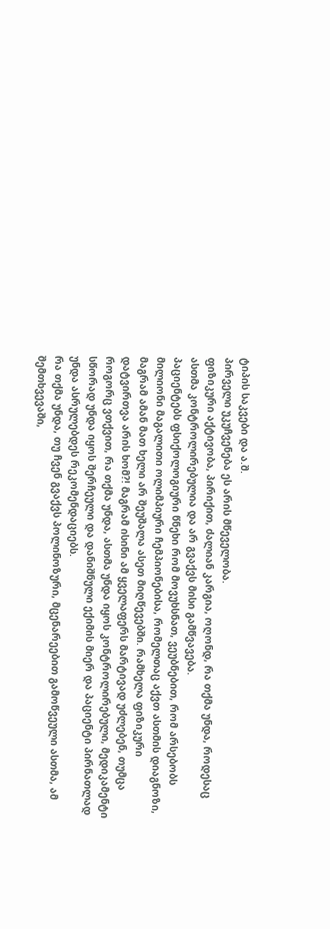ტიპის საკვები და ა.შ.
პირველი უკუჩვენება ეს არის მწეველობა.
ფიზიკური აქტივობა, პირიქით, ძალიან კარგია, ოღონდ, რა თქმა უნდა, როდესაც ასთმა კონტროლირებულია და არ გვაქვს მისი გამწვავება.
პაციენტებს ფსიქოლოგიური წნეხი რომ მოვუხსნათ, ვეუბნებით, რომ არსებობს მილიონი მაგალითი ოლიმპიური ჩემპიონებისა, რომელთაც აქვთ ასთმის დიაგნოზი, მაგრამ ამან მათ ხელი არ შეუშალა ასეთ მიღწევებში. რამხელა ფიზიკური დატვირთვა არის ხომ?! მაგრამ ისინი ამ ყველაფერს მარტივად უძლებენ, თუმცა როგორც ვთქვით, რა თქმა უნდა, ასთმა უნდა იყოს კონტროლირებული, მედიკამენტი სწორად უნდა იყოს შერჩეული და დანიშნული ექიმის მიერ და პაციენტი პირნათლად უნდა ასრულებდეს რეკომენდაციებს.
რა თქმა უნდა, თუ ჩვენ გვაქვს პოლინოზური, მცენარეებით გამოწვეული ასთმა, ამ შემთხვევაში,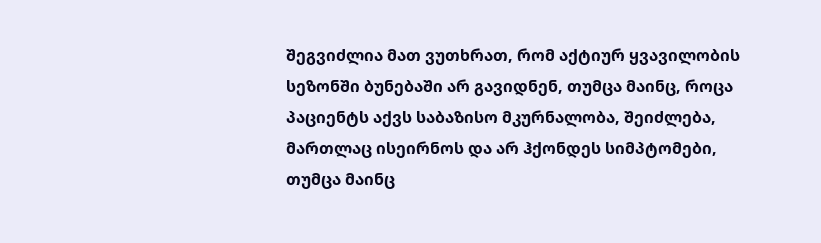შეგვიძლია მათ ვუთხრათ, რომ აქტიურ ყვავილობის სეზონში ბუნებაში არ გავიდნენ, თუმცა მაინც, როცა პაციენტს აქვს საბაზისო მკურნალობა, შეიძლება, მართლაც ისეირნოს და არ ჰქონდეს სიმპტომები, თუმცა მაინც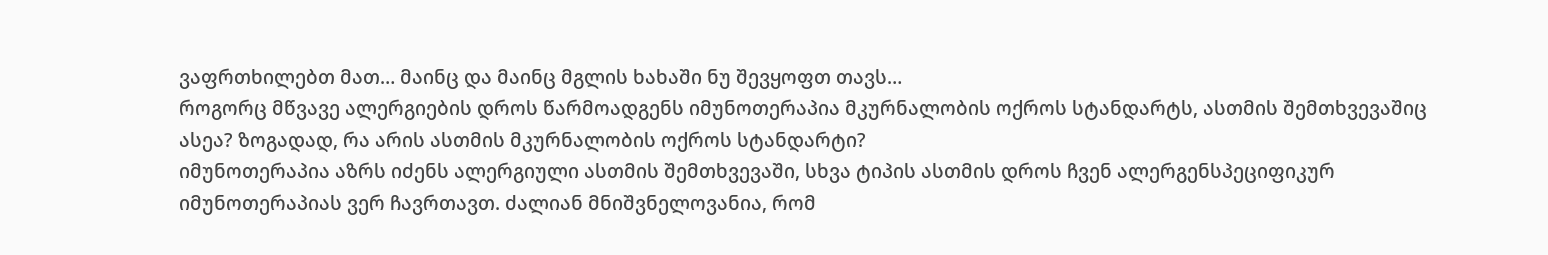ვაფრთხილებთ მათ… მაინც და მაინც მგლის ხახაში ნუ შევყოფთ თავს…
როგორც მწვავე ალერგიების დროს წარმოადგენს იმუნოთერაპია მკურნალობის ოქროს სტანდარტს, ასთმის შემთხვევაშიც ასეა? ზოგადად, რა არის ასთმის მკურნალობის ოქროს სტანდარტი?
იმუნოთერაპია აზრს იძენს ალერგიული ასთმის შემთხვევაში, სხვა ტიპის ასთმის დროს ჩვენ ალერგენსპეციფიკურ იმუნოთერაპიას ვერ ჩავრთავთ. ძალიან მნიშვნელოვანია, რომ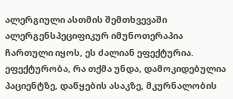ალერგიული ასთმის შემთხვევაში ალერგენსპეციფიკურ იმუნოთერაპია ჩართული იყოს, ეს ძალიან ეფექტურია. ეფექტურობა, რა თქმა უნდა, დამოკიდებულია პაციენტზე, დაწყების ასაკზე, მკურნალობის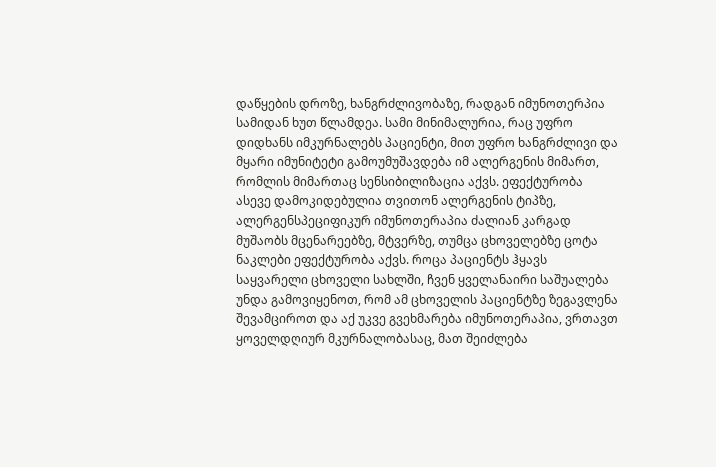დაწყების დროზე, ხანგრძლივობაზე, რადგან იმუნოთერპია სამიდან ხუთ წლამდეა. სამი მინიმალურია, რაც უფრო დიდხანს იმკურნალებს პაციენტი, მით უფრო ხანგრძლივი და მყარი იმუნიტეტი გამოუმუშავდება იმ ალერგენის მიმართ, რომლის მიმართაც სენსიბილიზაცია აქვს. ეფექტურობა ასევე დამოკიდებულია თვითონ ალერგენის ტიპზე, ალერგენსპეციფიკურ იმუნოთერაპია ძალიან კარგად მუშაობს მცენარეებზე, მტვერზე, თუმცა ცხოველებზე ცოტა ნაკლები ეფექტურობა აქვს. როცა პაციენტს ჰყავს საყვარელი ცხოველი სახლში, ჩვენ ყველანაირი საშუალება უნდა გამოვიყენოთ, რომ ამ ცხოველის პაციენტზე ზეგავლენა შევამციროთ და აქ უკვე გვეხმარება იმუნოთერაპია, ვრთავთ ყოველდღიურ მკურნალობასაც, მათ შეიძლება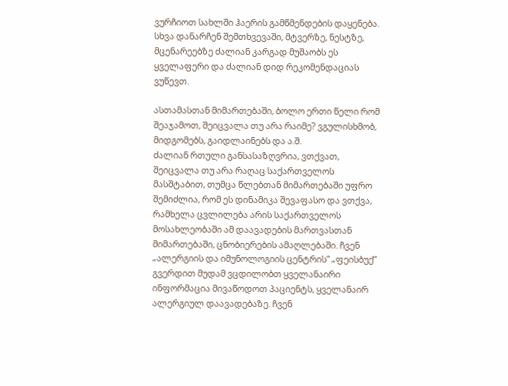ვურჩიოთ სახლში ჰაერის გამწმენდების დაყენება.
სხვა დანარჩენ შემთხვევაში, მტვერზე, ნესტზე, მცენარეებზე ძალიან კარგად მუშაობს ეს ყველაფერი და ძალიან დიდ რეკომენდაციას ვუწევთ.

ასთამასთან მიმართებაში, ბოლო ერთი წელი რომ შეაჯამოთ, შეიცვალა თუ არა რაიმე? ვგულისხმობ, მიდგომებს, გაიდლაინებს და ა.შ.
ძალიან რთული განსასაზღვრია, ვთქვათ, შეიცვალა თუ არა რაღაც საქართველოს მასშტაბით, თუმცა წლებთან მიმართებაში უფრო შემიძლია, რომ ეს დინამიკა შევაფასო და ვთქვა, რამხელა ცვლილება არის საქართველოს მოსახლეობაში ამ დაავადების მართვასთან მიმართებაში, ცნობიერების ამაღლებაში. ჩვენ „ალერგიის და იმუნოლოგიის ცენტრის“ „ფეისბუქ“ გვერდით მუდამ ვცდილობთ ყველანაირი ინფორმაცია მივაწოდოთ პაციენტს, ყველანაირ ალერგიულ დაავადებაზე. ჩვენ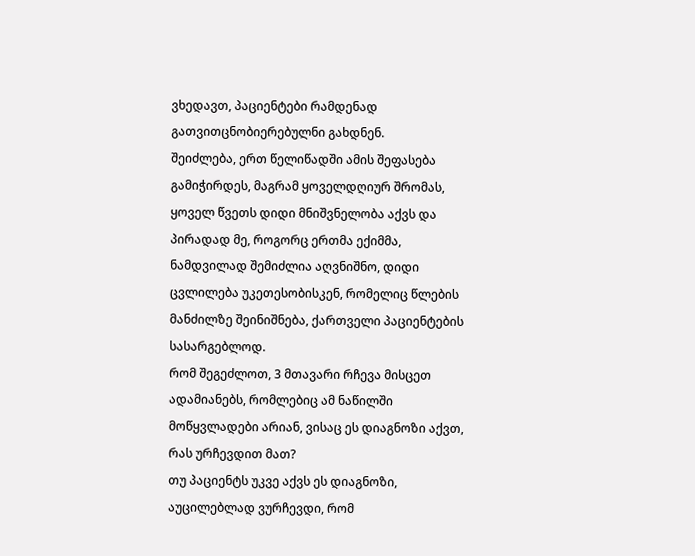ვხედავთ, პაციენტები რამდენად გათვითცნობიერებულნი გახდნენ.
შეიძლება, ერთ წელიწადში ამის შეფასება გამიჭირდეს, მაგრამ ყოველდღიურ შრომას, ყოველ წვეთს დიდი მნიშვნელობა აქვს და პირადად მე, როგორც ერთმა ექიმმა, ნამდვილად შემიძლია აღვნიშნო, დიდი ცვლილება უკეთესობისკენ, რომელიც წლების მანძილზე შეინიშნება, ქართველი პაციენტების სასარგებლოდ.
რომ შეგეძლოთ, 3 მთავარი რჩევა მისცეთ ადამიანებს, რომლებიც ამ ნაწილში მოწყვლადები არიან, ვისაც ეს დიაგნოზი აქვთ, რას ურჩევდით მათ?
თუ პაციენტს უკვე აქვს ეს დიაგნოზი, აუცილებლად ვურჩევდი, რომ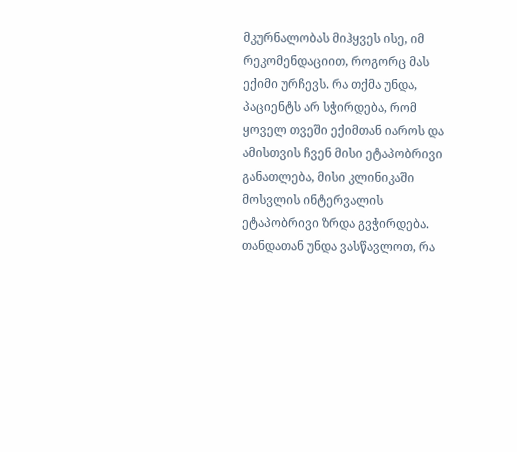მკურნალობას მიჰყვეს ისე, იმ რეკომენდაციით, როგორც მას ექიმი ურჩევს. რა თქმა უნდა, პაციენტს არ სჭირდება, რომ ყოველ თვეში ექიმთან იაროს და ამისთვის ჩვენ მისი ეტაპობრივი განათლება, მისი კლინიკაში მოსვლის ინტერვალის ეტაპობრივი ზრდა გვჭირდება. თანდათან უნდა ვასწავლოთ, რა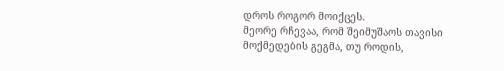დროს როგორ მოიქცეს.
მეორე რჩევაა, რომ შეიმუშაოს თავისი მოქმედების გეგმა, თუ როდის,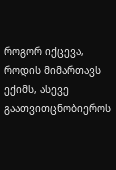როგორ იქცევა, როდის მიმართავს ექიმს, ასევე გაათვითცნობიეროს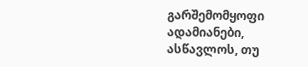გარშემომყოფი ადამიანები, ასწავლოს, თუ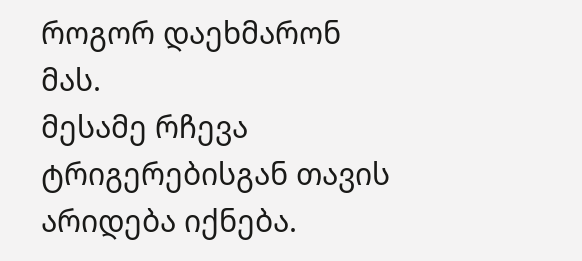როგორ დაეხმარონ მას.
მესამე რჩევა ტრიგერებისგან თავის არიდება იქნება.